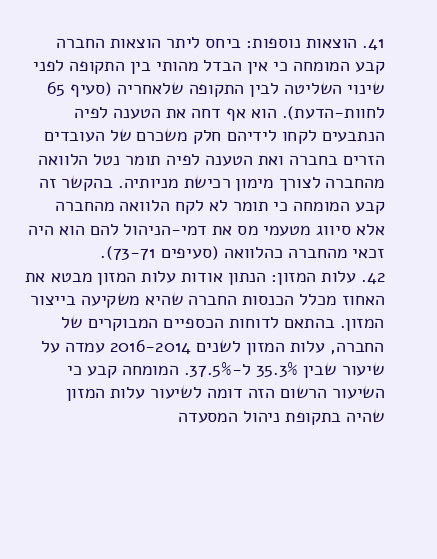41. הוצאות נוספות: ביחס ליתר הוצאות החברה קבע המומחה כי אין הבדל מהותי בין התקופה לפני שינוי השליטה לבין התקופה שלאחריה (סעיף 65 לחוות-הדעת). הוא אף דחה את הטענה לפיה הנתבעים לקחו לידיהם חלק משכרם של העובדים הזרים בחברה ואת הטענה לפיה תומר נטל הלוואה מהחברה לצורך מימון רכישת מניותיה. בהקשר זה קבע המומחה כי תומר לא לקח הלוואה מהחברה אלא סיווג מטעמי מס את דמי-הניהול להם הוא היה זכאי מהחברה כהלוואה (סעיפים 73-71).
42. עלות המזון: הנתון אודות עלות המזון מבטא את האחוז מכלל הכנסות החברה שהיא משקיעה בייצור המזון. בהתאם לדוחות הכספיים המבוקרים של החברה, עלות המזון לשנים 2016-2014 עמדה על שיעור שבין 35.3% ל-37.5%. המומחה קבע כי השיעור הרשום הזה דומה לשיעור עלות המזון שהיה בתקופת ניהול המסעדה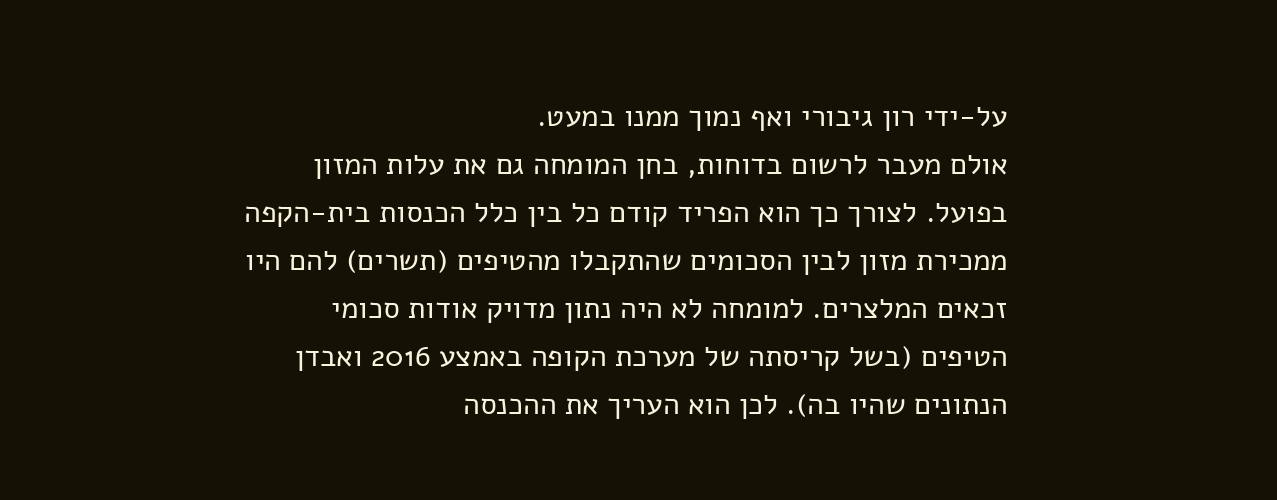על-ידי רון גיבורי ואף נמוך ממנו במעט.
אולם מעבר לרשום בדוחות, בחן המומחה גם את עלות המזון בפועל. לצורך כך הוא הפריד קודם כל בין כלל הכנסות בית-הקפה ממכירת מזון לבין הסכומים שהתקבלו מהטיפים (תשרים) להם היו זכאים המלצרים. למומחה לא היה נתון מדויק אודות סכומי הטיפים (בשל קריסתה של מערכת הקופה באמצע 2016 ואבדן הנתונים שהיו בה). לכן הוא העריך את ההכנסה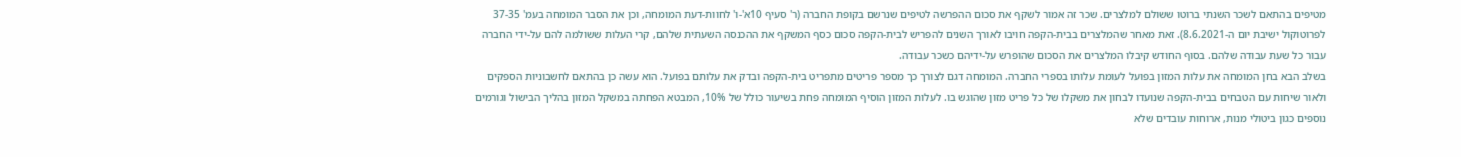מטיפים בהתאם לשכר השנתי ברוטו ששולם למלצרים. שכר זה אמור לשקף את סכום ההפרשה לטיפים שנרשם בקופת החברה (ר' סעיף 10א'-ו' לחוות-דעת המומחה, וכן את הסבר המומחה בעמ' 37-35 לפרוטוקול ישיבת יום ה-8.6.2021). זאת מאחר שהמלצרים בבית-הקפה חויבו לאורך השנים להפריש לבית-הקפה סכום כסף המשקף את ההכנסה השעתית שלהם, קרי העלות ששולמה להם על-ידי החברה עבור כל שעת עבודה שלהם. בסוף החודש קיבלו המלצרים את הסכום שהופרש על-ידיהם כשכר עבודה.
בשלב הבא בחן המומחה את עלות המזון בפועל לעומת עלותו בספרי החברה. המומחה דגם לצורך כך מספר פריטים מתפריט בית-הקפה ובדק את עלותם בפועל. הוא עשה כן בהתאם לחשבוניות הספקים ולאור שיחות עם הטבחים בבית-הקפה שנועדו לבחון את משקלו של כל פריט מזון שהוגש בו. לעלות המזון הוסיף המומחה פחת בשיעור כולל של 10%, המבטא הפחתה במשקל המזון בהליך הבישול וגורמים נוספים כגון ביטולי מנות, ארוחות עובדים שלא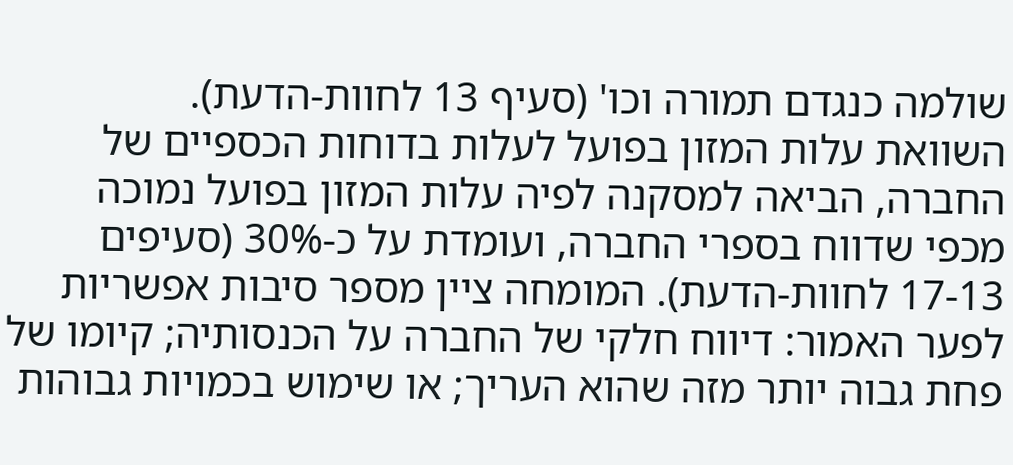שולמה כנגדם תמורה וכו' (סעיף 13 לחוות-הדעת).
השוואת עלות המזון בפועל לעלות בדוחות הכספיים של החברה, הביאה למסקנה לפיה עלות המזון בפועל נמוכה מכפי שדווח בספרי החברה, ועומדת על כ-30% (סעיפים 17-13 לחוות-הדעת). המומחה ציין מספר סיבות אפשריות לפער האמור: דיווח חלקי של החברה על הכנסותיה; קיומו של פחת גבוה יותר מזה שהוא העריך; או שימוש בכמויות גבוהות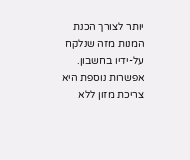יותר לצורך הכנת המנות מזה שנלקח על-ידיו בחשבון. אפשרות נוספת היא צריכת מזון ללא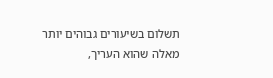תשלום בשיעורים גבוהים יותר מאלה שהוא העריך,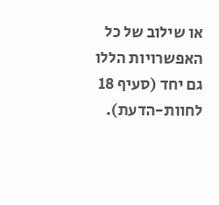או שילוב של כל האפשרויות הללו גם יחד (סעיף 18 לחוות-הדעת).